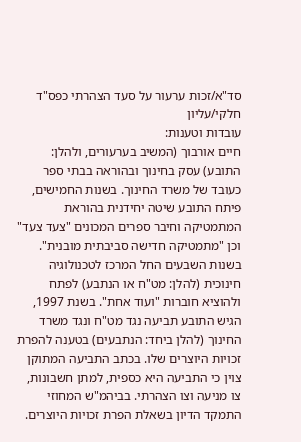סד"א/זכות ערעור על סעד הצהרתי כפס"ד חלקי/עליון
עובדות וטענות:
חיים אורבוך (המשיב בערעורים, ולהלן: התובע) עסק בחינוך ובהוראה בבתי ספר כעובד של משרד החינוך. בשנות החמישים, פיתח התובע שיטה יחידנית בהוראת המתמטיקה וחיבר ספרים המכונים "צעד צעד" וכן "מתמטיקה חדישה סביבתית מובנית". בשנות השבעים החל המרכז לטכנולוגיה חינוכית (להלן: מט"ח או הנתבע) לפתח ולהוציא חוברות "ועוד אחת". בשנת 1997, הגיש התובע תביעה נגד מט"ח ונגד משרד החינוך (להלן ביחד: הנתבעים) בטענה להפרת זכויות היוצרים שלו. בכתב התביעה המתוקן צוין כי התביעה היא כספית, למתן חשבונות, צו מניעה וצו הצהרתי. בביהמ"ש המחוזי התמקד הדיון בשאלת הפרת זכויות היוצרים.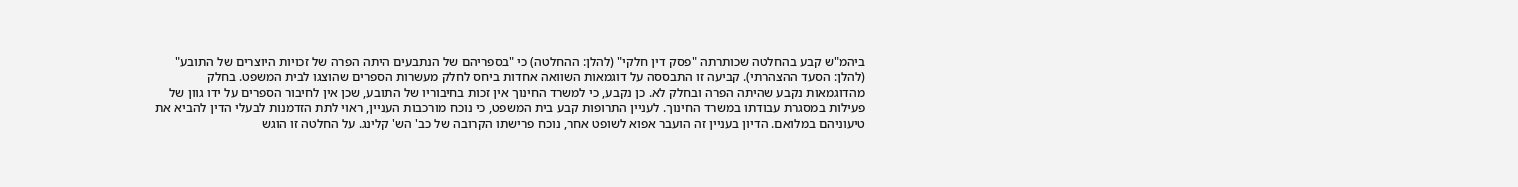ביהמ"ש קבע בהחלטה שכותרתה "פסק דין חלקי" (להלן: ההחלטה) כי "בספריהם של הנתבעים היתה הפרה של זכויות היוצרים של התובע" (להלן: הסעד ההצהרתי). קביעה זו התבססה על דוגמאות השוואה אחדות ביחס לחלק מעשרות הספרים שהוצגו לבית המשפט. בחלק מהדוגמאות נקבע שהיתה הפרה ובחלק לא. כן נקבע, כי למשרד החינוך אין זכות בחיבוריו של התובע, שכן אין לחיבור הספרים על ידו גוון של פעילות במסגרת עבודתו במשרד החינוך. לעניין התרופות קבע בית המשפט, כי נוכח מורכבות העניין, ראוי לתת הזדמנות לבעלי הדין להביא את טיעוניהם במלואם. הדיון בעניין זה הועבר אפוא לשופט אחר, נוכח פרישתו הקרובה של כב' הש' קלינג. על החלטה זו הוגש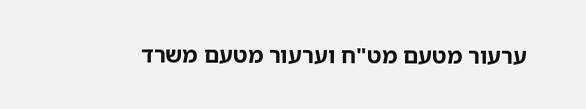ערעור מטעם מט"ח וערעור מטעם משרד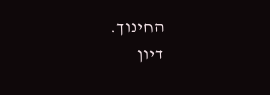החינוך.
דיון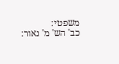משפטי:
כב' הש' מ' נאור: